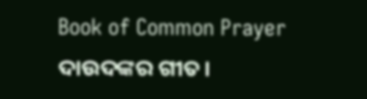Book of Common Prayer
ଦାଉଦଙ୍କର ଗୀତ।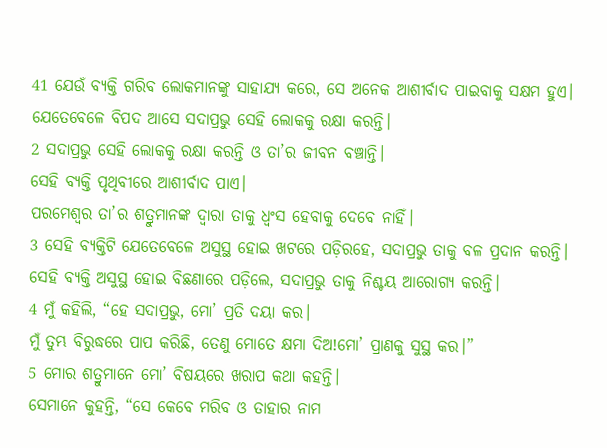41 ଯେଉଁ ବ୍ୟକ୍ତି ଗରିବ ଲୋକମାନଙ୍କୁ ସାହାଯ୍ୟ କରେ, ସେ ଅନେକ ଆଶୀର୍ବାଦ ପାଇବାକୁ ସକ୍ଷମ ହୁଏ।
ଯେତେବେଳେ ବିପଦ ଆସେ ସଦାପ୍ରଭୁ ସେହି ଲୋକକୁ ରକ୍ଷା କରନ୍ତି।
2 ସଦାପ୍ରଭୁ ସେହି ଲୋକକୁ ରକ୍ଷା କରନ୍ତି ଓ ତା’ର ଜୀବନ ବଞ୍ଚାନ୍ତି।
ସେହି ବ୍ୟକ୍ତି ପୃଥିବୀରେ ଆଶୀର୍ବାଦ ପାଏ।
ପରମେଶ୍ୱର ତା’ର ଶତ୍ରୁମାନଙ୍କ ଦ୍ୱାରା ତାକୁ ଧ୍ୱଂସ ହେବାକୁ ଦେବେ ନାହିଁ।
3 ସେହି ବ୍ୟକ୍ତିଟି ଯେତେବେଳେ ଅସୁସ୍ଥ ହୋଇ ଖଟରେ ପଡ଼ିରହେ, ସଦାପ୍ରଭୁ ତାକୁ ବଳ ପ୍ରଦାନ କରନ୍ତି।
ସେହି ବ୍ୟକ୍ତି ଅସୁସ୍ଥ ହୋଇ ବିଛଣାରେ ପଡ଼ିଲେ, ସଦାପ୍ରଭୁ ତାକୁ ନିଶ୍ଚୟ ଆରୋଗ୍ୟ କରନ୍ତି।
4 ମୁଁ କହିଲି, “ହେ ସଦାପ୍ରଭୁ, ମୋ’ ପ୍ରତି ଦୟା କର।
ମୁଁ ତୁମ୍ଭ ବିରୁଦ୍ଧରେ ପାପ କରିଛି, ତେଣୁ ମୋତେ କ୍ଷମା ଦିଅ!ମୋ’ ପ୍ରାଣକୁ ସୁସ୍ଥ କର।”
5 ମୋର ଶତ୍ରୁମାନେ ମୋ’ ବିଷୟରେ ଖରାପ କଥା କହନ୍ତି।
ସେମାନେ କୁହନ୍ତି, “ସେ କେବେ ମରିବ ଓ ତାହାର ନାମ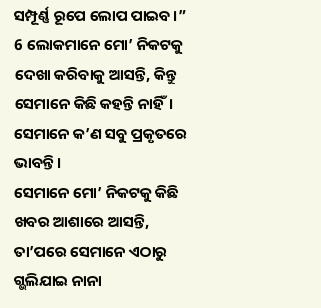ସମ୍ପୂର୍ଣ୍ଣ ରୂପେ ଲୋପ ପାଇବ।”
6 ଲୋକମାନେ ମୋ’ ନିକଟକୁ ଦେଖା କରିବାକୁ ଆସନ୍ତି, କିନ୍ତୁ ସେମାନେ କିଛି କହନ୍ତି ନାହିଁ।
ସେମାନେ କ’ଣ ସବୁ ପ୍ରକୃତରେ ଭାବନ୍ତି।
ସେମାନେ ମୋ’ ନିକଟକୁ କିଛି ଖବର ଆଶାରେ ଆସନ୍ତି,
ତା’ପରେ ସେମାନେ ଏଠାରୁ ଗ୍ଭଲିଯାଇ ନାନା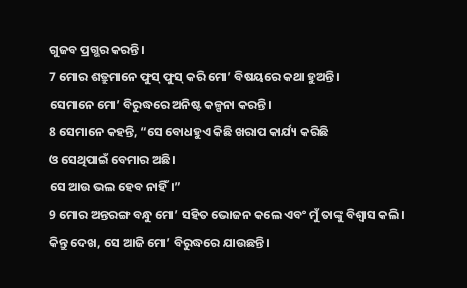ଗୁଜବ ପ୍ରଗ୍ଭର କରନ୍ତି।
7 ମୋର ଶତ୍ରୁମାନେ ଫୁସ୍ ଫୁସ୍ କରି ମୋ’ ବିଷୟରେ କଥା ହୁଅନ୍ତି।
ସେମାନେ ମୋ’ ବିରୁଦ୍ଧରେ ଅନିଷ୍ଟ କଳ୍ପନା କରନ୍ତି।
8 ସେମାନେ କହନ୍ତି, “ସେ ବୋଧହୁଏ କିଛି ଖରାପ କାର୍ଯ୍ୟ କରିଛି
ଓ ସେଥିପାଇଁ ବେମାର ଅଛି।
ସେ ଆଉ ଭଲ ହେବ ନାହିଁ।”
9 ମୋର ଅନ୍ତରଙ୍ଗ ବନ୍ଧୁ ମୋ’ ସହିତ ଭୋଜନ କଲେ ଏବଂ ମୁଁ ତାଙ୍କୁ ବିଶ୍ୱାସ କଲି।
କିନ୍ତୁ ଦେଖ, ସେ ଆଜି ମୋ’ ବିରୁଦ୍ଧରେ ଯାଉଛନ୍ତି।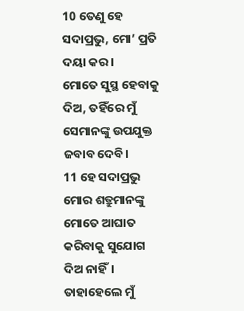10 ତେଣୁ ହେ ସଦାପ୍ରଭୁ, ମୋ’ ପ୍ରତି ଦୟା କର।
ମୋତେ ସୁସ୍ଥ ହେବାକୁ ଦିଅ, ତହିଁରେ ମୁଁ ସେମାନଙ୍କୁ ଉପଯୁକ୍ତ ଜବାବ ଦେବି।
11 ହେ ସଦାପ୍ରଭୁ ମୋର ଶତ୍ରୁମାନଙ୍କୁ ମୋତେ ଆଘାତ କରିବାକୁ ସୁଯୋଗ ଦିଅ ନାହିଁ।
ତାହାହେଲେ ମୁଁ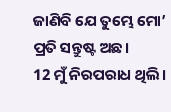ଜାଣିବି ଯେ ତୁମ୍ଭେ ମୋ’ ପ୍ରତି ସନ୍ତୁଷ୍ଟ ଅଛ।
12 ମୁଁ ନିରପରାଧ ଥିଲି।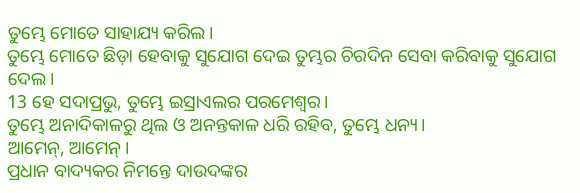ତୁମ୍ଭେ ମୋତେ ସାହାଯ୍ୟ କରିଲ।
ତୁମ୍ଭେ ମୋତେ ଛିଡ଼ା ହେବାକୁ ସୁଯୋଗ ଦେଇ ତୁମ୍ଭର ଚିରଦିନ ସେବା କରିବାକୁ ସୁଯୋଗ ଦେଲ।
13 ହେ ସଦାପ୍ରଭୁ, ତୁମ୍ଭେ ଇସ୍ରାଏଲର ପରମେଶ୍ୱର।
ତୁମ୍ଭେ ଅନାଦିକାଳରୁ ଥିଲ ଓ ଅନନ୍ତକାଳ ଧରି ରହିବ, ତୁମ୍ଭେ ଧନ୍ୟ।
ଆମେନ୍, ଆମେନ୍।
ପ୍ରଧାନ ବାଦ୍ୟକର ନିମନ୍ତେ ଦାଉଦଙ୍କର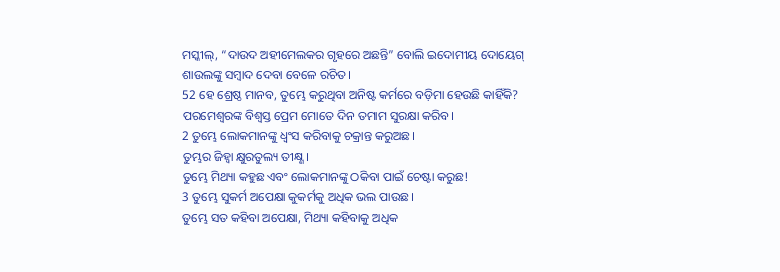ମସ୍କୀଲ୍, “ଦାଉଦ ଅହୀମେଲକର ଗୃହରେ ଅଛନ୍ତି” ବୋଲି ଇଦୋମୀୟ ଦୋୟେଗ୍ ଶାଉଲଙ୍କୁ ସମ୍ବାଦ ଦେବା ବେଳେ ରଚିତ।
52 ହେ ଶ୍ରେଷ୍ଠ ମାନବ, ତୁମ୍ଭେ କରୁଥିବା ଅନିଷ୍ଟ କର୍ମରେ ବଡ଼ିମା ହେଉଛି କାହିଁକି?
ପରମେଶ୍ୱରଙ୍କ ବିଶ୍ୱସ୍ତ ପ୍ରେମ ମୋତେ ଦିନ ତମାମ ସୁରକ୍ଷା କରିବ।
2 ତୁମ୍ଭେ ଲୋକମାନଙ୍କୁ ଧ୍ୱଂସ କରିବାକୁ ଚକ୍ରାନ୍ତ କରୁଅଛ।
ତୁମ୍ଭର ଜିହ୍ୱା କ୍ଷୁରତୁଲ୍ୟ ତୀକ୍ଷ୍ଣ।
ତୁମ୍ଭେ ମିଥ୍ୟା କହୁଛ ଏବଂ ଲୋକମାନଙ୍କୁ ଠକିବା ପାଇଁ ଚେଷ୍ଟା କରୁଛ!
3 ତୁମ୍ଭେ ସୁକର୍ମ ଅପେକ୍ଷା କୁକର୍ମକୁ ଅଧିକ ଭଲ ପାଉଛ।
ତୁମ୍ଭେ ସତ କହିବା ଅପେକ୍ଷା, ମିଥ୍ୟା କହିବାକୁ ଅଧିକ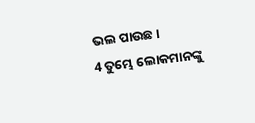ଭଲ ପାଉଛ।
4 ତୁମ୍ଭେ ଲୋକମାନଙ୍କୁ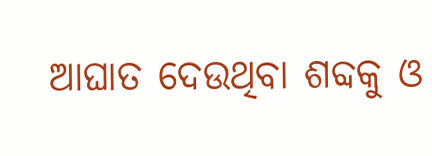ଆଘାତ ଦେଉଥିବା ଶବ୍ଦକୁ ଓ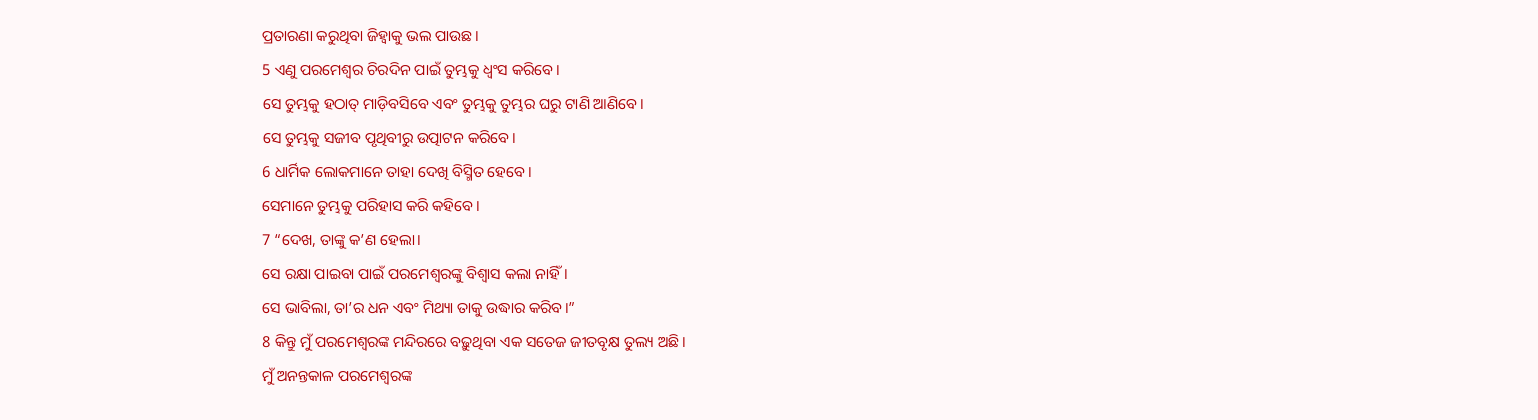ପ୍ରତାରଣା କରୁଥିବା ଜିହ୍ୱାକୁ ଭଲ ପାଉଛ।
5 ଏଣୁ ପରମେଶ୍ୱର ଚିରଦିନ ପାଇଁ ତୁମ୍ଭକୁ ଧ୍ୱଂସ କରିବେ।
ସେ ତୁମ୍ଭକୁ ହଠାତ୍ ମାଡ଼ିବସିବେ ଏବଂ ତୁମ୍ଭକୁ ତୁମ୍ଭର ଘରୁ ଟାଣି ଆଣିବେ।
ସେ ତୁମ୍ଭକୁ ସଜୀବ ପୃଥିବୀରୁ ଉତ୍ପାଟନ କରିବେ।
6 ଧାର୍ମିକ ଲୋକମାନେ ତାହା ଦେଖି ବିସ୍ମିତ ହେବେ।
ସେମାନେ ତୁମ୍ଭକୁ ପରିହାସ କରି କହିବେ।
7 “ଦେଖ, ତାଙ୍କୁ କ’ଣ ହେଲା।
ସେ ରକ୍ଷା ପାଇବା ପାଇଁ ପରମେଶ୍ୱରଙ୍କୁ ବିଶ୍ୱାସ କଲା ନାହିଁ।
ସେ ଭାବିଲା, ତା’ର ଧନ ଏବଂ ମିଥ୍ୟା ତାକୁ ଉଦ୍ଧାର କରିବ।”
8 କିନ୍ତୁ ମୁଁ ପରମେଶ୍ୱରଙ୍କ ମନ୍ଦିରରେ ବଢ଼ୁଥିବା ଏକ ସତେଜ ଜୀତବୃକ୍ଷ ତୁଲ୍ୟ ଅଛି।
ମୁଁ ଅନନ୍ତକାଳ ପରମେଶ୍ୱରଙ୍କ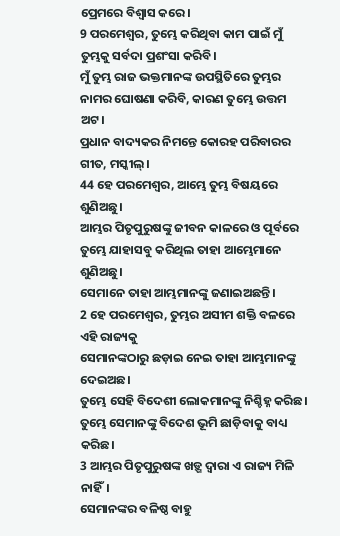ପ୍ରେମରେ ବିଶ୍ୱାସ କରେ।
9 ପରମେଶ୍ୱର, ତୁମ୍ଭେ କରିଥିବା କାମ ପାଇଁ ମୁଁ ତୁମ୍ଭକୁ ସର୍ବଦା ପ୍ରଶଂସା କରିବି।
ମୁଁ ତୁମ୍ଭ ରାଜ ଭକ୍ତମାନଙ୍କ ଉପସ୍ଥିତିରେ ତୁମ୍ଭର ନାମର ଘୋଷଣା କରିବି, କାରଣ ତୁମ୍ଭେ ଉତ୍ତମ ଅଟ।
ପ୍ରଧାନ ବାଦ୍ୟକର ନିମନ୍ତେ କୋରହ ପରିବାରର ଗୀତ, ମସ୍କୀଲ୍।
44 ହେ ପରମେଶ୍ୱର, ଆମ୍ଭେ ତୁମ୍ଭ ବିଷୟରେ ଶୁଣିଅଛୁ।
ଆମ୍ଭର ପିତୃପୁରୁଷଙ୍କୁ ଜୀବନ କାଳରେ ଓ ପୂର୍ବରେ ତୁମ୍ଭେ ଯାହାସବୁ କରିଥିଲ ତାହା ଆମ୍ଭେମାନେ ଶୁଣିଅଛୁ।
ସେମାନେ ତାହା ଆମ୍ଭମାନଙ୍କୁ ଜଣାଇଅଛନ୍ତି।
2 ହେ ପରମେଶ୍ୱର, ତୁମ୍ଭର ଅସୀମ ଶକ୍ତି ବଳରେ ଏହି ରାଜ୍ୟକୁ
ସେମାନଙ୍କଠାରୁ ଛଡ଼ାଇ ନେଇ ତାହା ଆମ୍ଭମାନଙ୍କୁ ଦେଇଅଛ।
ତୁମ୍ଭେ ସେହି ବିଦେଶୀ ଲୋକମାନଙ୍କୁ ନିଶ୍ଚିହ୍ନ କରିଛ।
ତୁମ୍ଭେ ସେମାନଙ୍କୁ ବିଦେଶ ଭୂମି ଛାଡ଼ିବାକୁ ବାଧ୍ୟ କରିଛ।
3 ଆମ୍ଭର ପିତୃପୁରୁଷଙ୍କ ଖଡ଼୍ଗ ଦ୍ୱାରା ଏ ରାଜ୍ୟ ମିଳି ନାହିଁ।
ସେମାନଙ୍କର ବଳିଷ୍ଠ ବାହୁ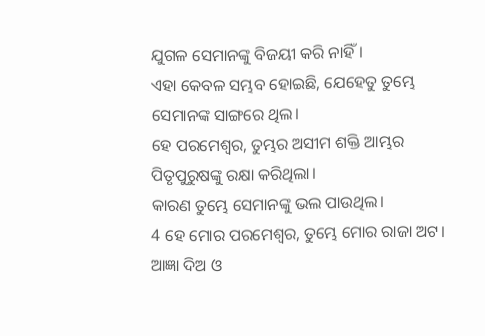ଯୁଗଳ ସେମାନଙ୍କୁ ବିଜୟୀ କରି ନାହିଁ।
ଏହା କେବଳ ସମ୍ଭବ ହୋଇଛି, ଯେହେତୁ ତୁମ୍ଭେ ସେମାନଙ୍କ ସାଙ୍ଗରେ ଥିଲ।
ହେ ପରମେଶ୍ୱର, ତୁମ୍ଭର ଅସୀମ ଶକ୍ତି ଆମ୍ଭର ପିତୃପୁରୁଷଙ୍କୁ ରକ୍ଷା କରିଥିଲା।
କାରଣ ତୁମ୍ଭେ ସେମାନଙ୍କୁ ଭଲ ପାଉଥିଲ।
4 ହେ ମୋର ପରମେଶ୍ୱର, ତୁମ୍ଭେ ମୋର ରାଜା ଅଟ।
ଆଜ୍ଞା ଦିଅ ଓ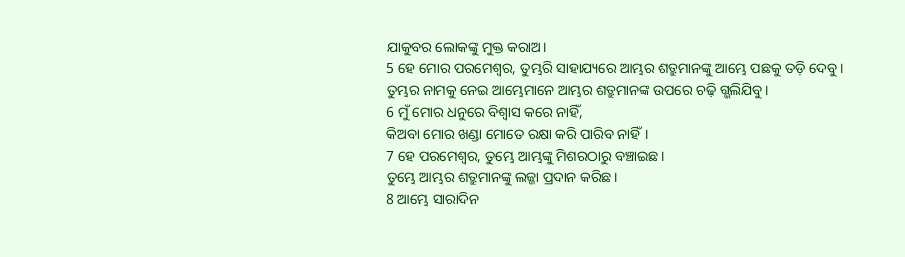ଯାକୁବର ଲୋକଙ୍କୁ ମୁକ୍ତ କରାଅ।
5 ହେ ମୋର ପରମେଶ୍ୱର, ତୁମ୍ଭରି ସାହାଯ୍ୟରେ ଆମ୍ଭର ଶତ୍ରୁମାନଙ୍କୁ ଆମ୍ଭେ ପଛକୁ ତଡ଼ି ଦେବୁ।
ତୁମ୍ଭର ନାମକୁ ନେଇ ଆମ୍ଭେମାନେ ଆମ୍ଭର ଶତ୍ରୁମାନଙ୍କ ଉପରେ ଚଢ଼ି ଗ୍ଭଲିଯିବୁ।
6 ମୁଁ ମୋର ଧନୁରେ ବିଶ୍ୱାସ କରେ ନାହିଁ,
କିଅବା ମୋର ଖଣ୍ଡା ମୋତେ ରକ୍ଷା କରି ପାରିବ ନାହିଁ।
7 ହେ ପରମେଶ୍ୱର, ତୁମ୍ଭେ ଆମ୍ଭଙ୍କୁ ମିଶରଠାରୁ ବଞ୍ଚାଇଛ।
ତୁମ୍ଭେ ଆମ୍ଭର ଶତ୍ରୁମାନଙ୍କୁ ଲଜ୍ଜା ପ୍ରଦାନ କରିଛ।
8 ଆମ୍ଭେ ସାରାଦିନ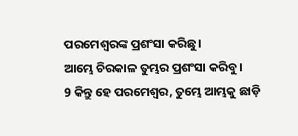ପରମେଶ୍ୱରଙ୍କ ପ୍ରଶଂସା କରିଛୁ।
ଆମ୍ଭେ ଚିରକାଳ ତୁମ୍ଭର ପ୍ରଶଂସା କରିବୁ।
9 କିନ୍ତୁ ହେ ପରମେଶ୍ୱର, ତୁମ୍ଭେ ଆମ୍ଭକୁ ଛାଡ଼ି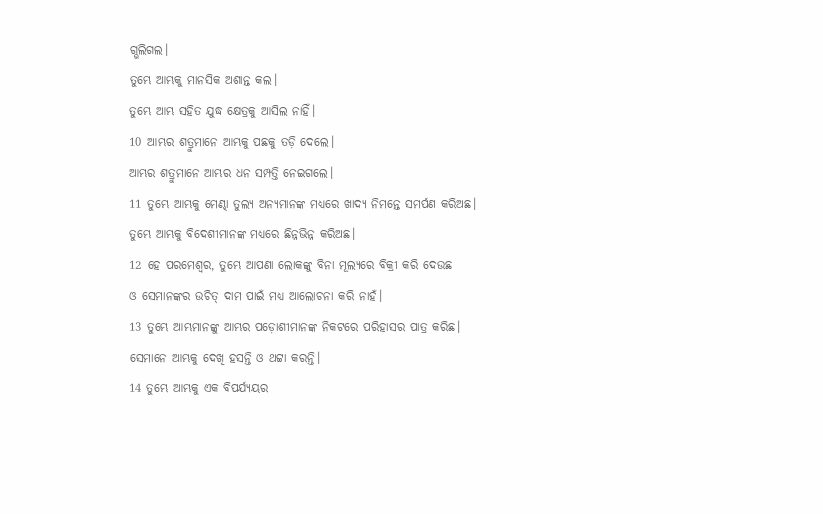ଗ୍ଭଲିଗଲ।
ତୁମ୍ଭେ ଆମ୍ଭକୁ ମାନସିକ ଅଶାନ୍ତ କଲ।
ତୁମ୍ଭେ ଆମ୍ଭ ସହିତ ଯୁଦ୍ଧ କ୍ଷେତ୍ରକୁ ଆସିଲ ନାହିଁ।
10 ଆମ୍ଭର ଶତ୍ରୁମାନେ ଆମ୍ଭକୁ ପଛକୁ ତଡ଼ି ଦେଲେ।
ଆମ୍ଭର ଶତ୍ରୁମାନେ ଆମ୍ଭର ଧନ ସମ୍ପତ୍ତି ନେଇଗଲେ।
11 ତୁମ୍ଭେ ଆମ୍ଭକୁ ମେଣ୍ଢା ତୁଲ୍ୟ ଅନ୍ୟମାନଙ୍କ ମଧ୍ୟରେ ଖାଦ୍ୟ ନିମନ୍ତେ ସମର୍ପଣ କରିଅଛ।
ତୁମ୍ଭେ ଆମ୍ଭକୁ ବିଦେଶୀମାନଙ୍କ ମଧ୍ୟରେ ଛିନ୍ନଭିନ୍ନ କରିଅଛ।
12 ହେ ପରମେଶ୍ୱର, ତୁମ୍ଭେ ଆପଣା ଲୋକଙ୍କୁ ବିନା ମୂଲ୍ୟରେ ବିକ୍ରୀ କରି ଦେଉଛ
ଓ ସେମାନଙ୍କର ଉଚିତ୍ ଦାମ ପାଇଁ ମଧ୍ୟ ଆଲୋଚନା କରି ନାହଁ।
13 ତୁମ୍ଭେ ଆମ୍ଭମାନଙ୍କୁ ଆମ୍ଭର ପଡ଼ୋଶୀମାନଙ୍କ ନିକଟରେ ପରିହାସର ପାତ୍ର କରିଛ।
ସେମାନେ ଆମ୍ଭକୁ ଦେଖି ହସନ୍ତି ଓ ଥଟ୍ଟା କରନ୍ତି।
14 ତୁମ୍ଭେ ଆମ୍ଭକୁ ଏକ ବିପର୍ଯ୍ୟୟର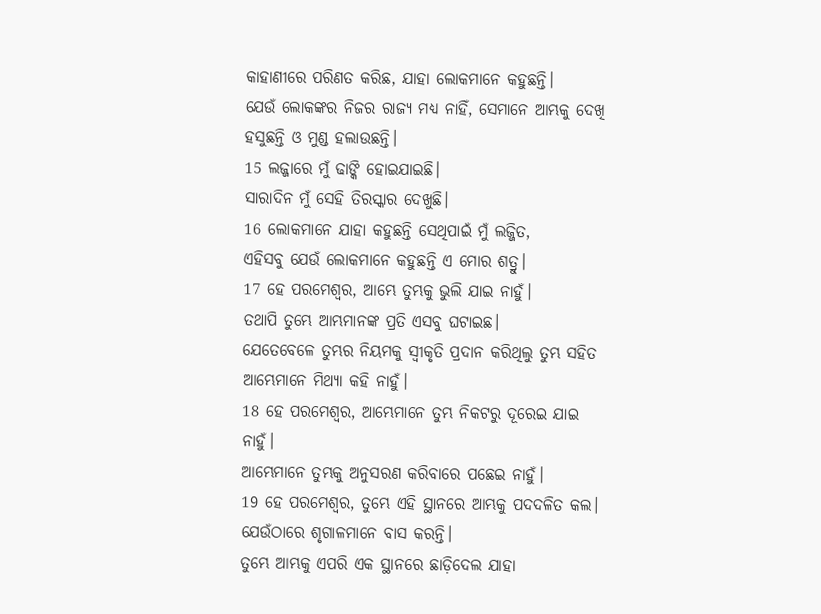କାହାଣୀରେ ପରିଣତ କରିଛ, ଯାହା ଲୋକମାନେ କହୁଛନ୍ତି।
ଯେଉଁ ଲୋକଙ୍କର ନିଜର ରାଜ୍ୟ ମଧ୍ୟ ନାହିଁ, ସେମାନେ ଆମ୍ଭକୁ ଦେଖି ହସୁଛନ୍ତି ଓ ମୁଣ୍ଡ ହଲାଉଛନ୍ତି।
15 ଲଜ୍ଜାରେ ମୁଁ ଢାଙ୍କି ହୋଇଯାଇଛି।
ସାରାଦିନ ମୁଁ ସେହି ତିରସ୍କାର ଦେଖୁଛି।
16 ଲୋକମାନେ ଯାହା କହୁଛନ୍ତି ସେଥିପାଇଁ ମୁଁ ଲଜ୍ଜିତ,
ଏହିସବୁ ଯେଉଁ ଲୋକମାନେ କହୁଛନ୍ତି ଏ ମୋର ଶତ୍ରୁ।
17 ହେ ପରମେଶ୍ୱର, ଆମ୍ଭେ ତୁମ୍ଭକୁ ଭୁଲି ଯାଇ ନାହୁଁ।
ତଥାପି ତୁମ୍ଭେ ଆମ୍ଭମାନଙ୍କ ପ୍ରତି ଏସବୁ ଘଟାଇଛ।
ଯେତେବେଳେ ତୁମ୍ଭର ନିୟମକୁ ସ୍ୱୀକୃତି ପ୍ରଦାନ କରିଥିଲୁ ତୁମ୍ଭ ସହିତ ଆମ୍ଭେମାନେ ମିଥ୍ୟା କହି ନାହୁଁ।
18 ହେ ପରମେଶ୍ୱର, ଆମ୍ଭେମାନେ ତୁମ୍ଭ ନିକଟରୁ ଦୂରେଇ ଯାଇ ନାହୁଁ।
ଆମ୍ଭେମାନେ ତୁମ୍ଭକୁ ଅନୁସରଣ କରିବାରେ ପଛେଇ ନାହୁଁ।
19 ହେ ପରମେଶ୍ୱର, ତୁମ୍ଭେ ଏହି ସ୍ଥାନରେ ଆମ୍ଭକୁ ପଦଦଳିତ କଲ।
ଯେଉଁଠାରେ ଶୃଗାଳମାନେ ବାସ କରନ୍ତି।
ତୁମ୍ଭେ ଆମ୍ଭକୁ ଏପରି ଏକ ସ୍ଥାନରେ ଛାଡ଼ିଦେଲ ଯାହା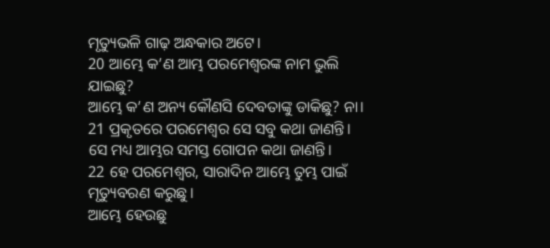ମୃତ୍ୟୁଭଳି ଗାଢ଼ ଅନ୍ଧକାର ଅଟେ।
20 ଆମ୍ଭେ କ’ଣ ଆମ୍ଭ ପରମେଶ୍ୱରଙ୍କ ନାମ ଭୁଲି ଯାଇଛୁ?
ଆମ୍ଭେ କ’ଣ ଅନ୍ୟ କୌଣସି ଦେବତାଙ୍କୁ ଡାକିଛୁ? ନା।
21 ପ୍ରକୃତରେ ପରମେଶ୍ୱର ସେ ସବୁ କଥା ଜାଣନ୍ତି।
ସେ ମଧ୍ୟ ଆମ୍ଭର ସମସ୍ତ ଗୋପନ କଥା ଜାଣନ୍ତି।
22 ହେ ପରମେଶ୍ୱର, ସାରାଦିନ ଆମ୍ଭେ ତୁମ୍ଭ ପାଇଁ ମୃତ୍ୟୁବରଣ କରୁଛୁ।
ଆମ୍ଭେ ହେଉଛୁ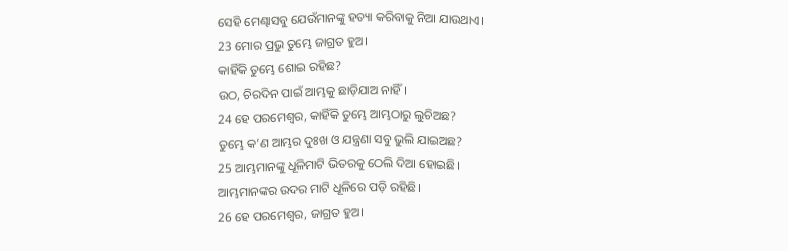ସେହି ମେଣ୍ଢାସବୁ ଯେଉଁମାନଙ୍କୁ ହତ୍ୟା କରିବାକୁ ନିଆ ଯାଉଥାଏ।
23 ମୋର ପ୍ରଭୁ ତୁମ୍ଭେ ଜାଗ୍ରତ ହୁଅ।
କାହିଁକି ତୁମ୍ଭେ ଶୋଇ ରହିଛ?
ଉଠ, ଚିରଦିନ ପାଇଁ ଆମ୍ଭକୁ ଛାଡ଼ିଯାଅ ନାହିଁ।
24 ହେ ପରମେଶ୍ୱର, କାହିଁକି ତୁମ୍ଭେ ଆମ୍ଭଠାରୁ ଲୁଚିଅଛ?
ତୁମ୍ଭେ କ’ଣ ଆମ୍ଭର ଦୁଃଖ ଓ ଯନ୍ତ୍ରଣା ସବୁ ଭୁଲି ଯାଇଅଛ?
25 ଆମ୍ଭମାନଙ୍କୁ ଧୂଳିମାଟି ଭିତରକୁ ଠେଲି ଦିଆ ହୋଇଛି।
ଆମ୍ଭମାନଙ୍କର ଉଦର ମାଟି ଧୂଳିରେ ପଡ଼ି ରହିଛି।
26 ହେ ପରମେଶ୍ୱର, ଜାଗ୍ରତ ହୁଅ।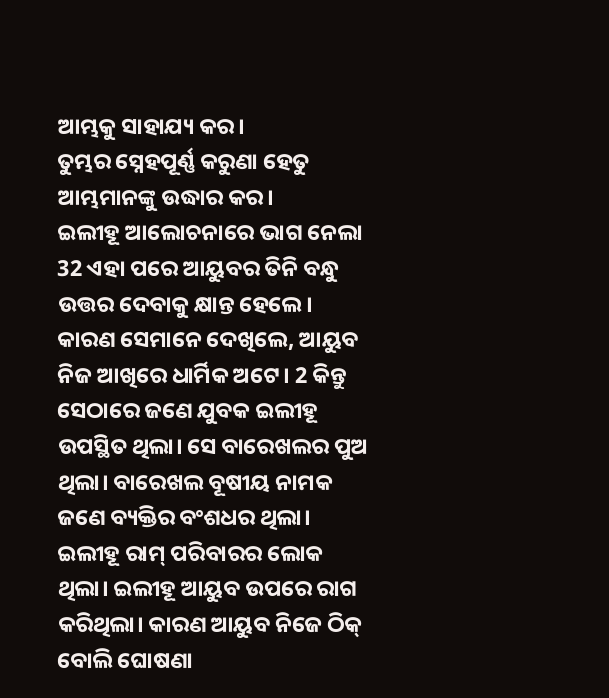ଆମ୍ଭକୁ ସାହାଯ୍ୟ କର।
ତୁମ୍ଭର ସ୍ନେହପୂର୍ଣ୍ଣ କରୁଣା ହେତୁ ଆମ୍ଭମାନଙ୍କୁ ଉଦ୍ଧାର କର।
ଇଲୀହୂ ଆଲୋଚନାରେ ଭାଗ ନେଲା
32 ଏହା ପରେ ଆୟୁବର ତିନି ବନ୍ଧୁ ଉତ୍ତର ଦେବାକୁ କ୍ଷାନ୍ତ ହେଲେ। କାରଣ ସେମାନେ ଦେଖିଲେ, ଆୟୁବ ନିଜ ଆଖିରେ ଧାର୍ମିକ ଅଟେ। 2 କିନ୍ତୁ ସେଠାରେ ଜଣେ ଯୁବକ ଇଲୀହୂ ଉପସ୍ଥିତ ଥିଲା। ସେ ବାରେଖଲର ପୁଅ ଥିଲା। ବାରେଖଲ ବୂଷୀୟ ନାମକ ଜଣେ ବ୍ୟକ୍ତିର ବଂଶଧର ଥିଲା। ଇଲୀହୂ ରାମ୍ ପରିବାରର ଲୋକ ଥିଲା। ଇଲୀହୂ ଆୟୁବ ଉପରେ ରାଗ କରିଥିଲା। କାରଣ ଆୟୁବ ନିଜେ ଠିକ୍ ବୋଲି ଘୋଷଣା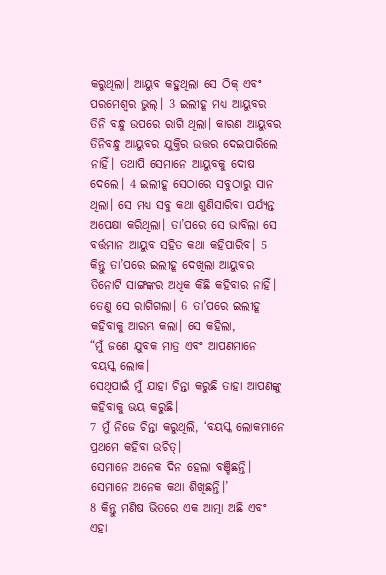କରୁଥିଲା। ଆୟୁବ କହୁଥିଲା ସେ ଠିକ୍ ଏବଂ ପରମେଶ୍ୱର ଭୁଲ୍। 3 ଇଲୀହୂ ମଧ୍ୟ ଆୟୁବର ତିନି ବନ୍ଧୁ ଉପରେ ରାଗି ଥିଲା। କାରଣ ଆୟୁବର ତିନିବନ୍ଧୁ ଆୟୁବର ଯୁକ୍ତିର ଉତ୍ତର ଦେଇପାରିଲେ ନାହିଁ। ତଥାପି ସେମାନେ ଆୟୁବକୁ ଦୋଷ ଦେଲେ। 4 ଇଲୀହୂ ସେଠାରେ ସବୁଠାରୁ ସାନ ଥିଲା। ସେ ମଧ୍ୟ ସବୁ କଥା ଶୁଣିସାରିବା ପର୍ଯ୍ୟନ୍ତ ଅପେକ୍ଷା କରିଥିଲା। ତା’ପରେ ସେ ଭାବିଲା ସେ ବର୍ତ୍ତମାନ ଆୟୁବ ସହିତ କଥା କହିପାରିବ। 5 କିନ୍ତୁ ତା’ପରେ ଇଲୀହୂ ଦେଖିଲା ଆୟୁବର ତିନୋଟି ସାଙ୍ଗଙ୍କର ଅଧିକ କିଛି କହିବାର ନାହିଁ। ତେଣୁ ସେ ରାଗିଗଲା। 6 ତା’ପରେ ଇଲୀହୂ କହିବାକୁ ଆରମ୍ଭ କଲା। ସେ କହିଲା,
“ମୁଁ ଜଣେ ଯୁବକ ମାତ୍ର ଏବଂ ଆପଣମାନେ ବୟସ୍କ ଲୋକ।
ସେଥିପାଇଁ ମୁଁ ଯାହା ଚିନ୍ତା କରୁଛି ତାହା ଆପଣଙ୍କୁ କହିବାକୁ ଭୟ କରୁଛି।
7 ମୁଁ ନିଜେ ଚିନ୍ତା କରୁଥିଲି, ‘ବୟସ୍କ ଲୋକମାନେ ପ୍ରଥମେ କହିବା ଉଚିତ୍।
ସେମାନେ ଅନେକ ଦିନ ହେଲା ବଞ୍ଚିଛନ୍ତି।
ସେମାନେ ଅନେକ କଥା ଶିଖିଛନ୍ତି।’
8 କିନ୍ତୁ ମଣିଷ ଭିତରେ ଏକ ଆତ୍ମା ଅଛି ଏବଂ ଏହା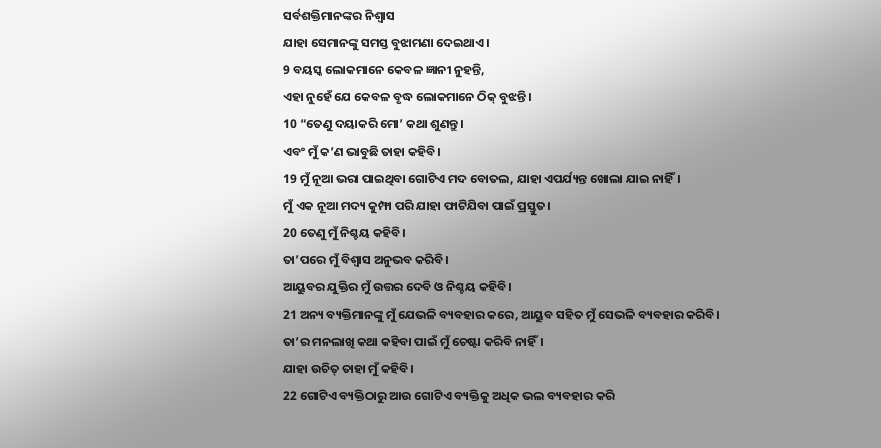ସର୍ବଶକ୍ତିମାନଙ୍କର ନିଶ୍ୱାସ
ଯାହା ସେମାନଙ୍କୁ ସମସ୍ତ ବୁଝାମଣା ଦେଇଥାଏ।
9 ବୟସ୍କ ଲୋକମାନେ କେବଳ ଜ୍ଞାନୀ ନୁହନ୍ତି,
ଏହା ନୁହେଁ ଯେ କେବଳ ବୃଦ୍ଧ ଲୋକମାନେ ଠିକ୍ ବୁଝନ୍ତି।
10 “ତେଣୁ ଦୟାକରି ମୋ’ କଥା ଶୁଣନ୍ତୁ।
ଏବଂ ମୁଁ କ’ଣ ଭାବୁଛି ତାହା କହିବି।
19 ମୁଁ ନୂଆ ଭରା ପାଇଥିବା ଗୋଟିଏ ମଦ ବୋତଲ, ଯାହା ଏପର୍ଯ୍ୟନ୍ତ ଖୋଲା ଯାଇ ନାହିଁ।
ମୁଁ ଏକ ନୂଆ ମଦ୍ୟ କୁମ୍ଫା ପରି ଯାହା ଫାଟିଯିବା ପାଇଁ ପ୍ରସ୍ତୁତ।
20 ତେଣୁ ମୁଁ ନିଶ୍ଚୟ କହିବି।
ତା’ପରେ ମୁଁ ବିଶ୍ୱାସ ଅନୁଭବ କରିବି।
ଆୟୁବର ଯୁକ୍ତିର ମୁଁ ଉତ୍ତର ଦେବି ଓ ନିଶ୍ଚୟ କହିବି।
21 ଅନ୍ୟ ବ୍ୟକ୍ତିମାନଙ୍କୁ ମୁଁ ଯେଭଳି ବ୍ୟବହାର କରେ, ଆୟୁବ ସହିତ ମୁଁ ସେଭଳି ବ୍ୟବହାର କରିବି।
ତା’ର ମନଲାଖି କଥା କହିବା ପାଇଁ ମୁଁ ଚେଷ୍ଟା କରିବି ନାହିଁ।
ଯାହା ଉଚିତ୍ ତାହା ମୁଁ କହିବି।
22 ଗୋଟିଏ ବ୍ୟକ୍ତିଠାରୁ ଆଉ ଗୋଟିଏ ବ୍ୟକ୍ତିକୁ ଅଧିକ ଭଲ ବ୍ୟବହାର କରି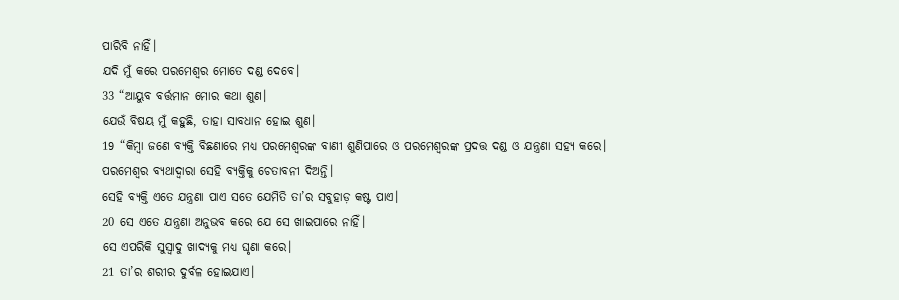ପାରିବି ନାହିଁ।
ଯଦି ମୁଁ କରେ ପରମେଶ୍ୱର ମୋତେ ଦଣ୍ଡ ଦେବେ।
33 “ଆୟୁବ ବର୍ତ୍ତମାନ ମୋର କଥା ଶୁଣ।
ଯେଉଁ ବିଷୟ ମୁଁ କହୁଛି, ତାହା ସାବଧାନ ହୋଇ ଶୁଣ।
19 “କିମ୍ବା ଜଣେ ବ୍ୟକ୍ତି ବିଛଣାରେ ମଧ୍ୟ ପରମେଶ୍ୱରଙ୍କ ବାଣୀ ଶୁଣିପାରେ ଓ ପରମେଶ୍ୱରଙ୍କ ପ୍ରଦତ୍ତ ଦଣ୍ଡ ଓ ଯନ୍ତ୍ରଣା ସହ୍ୟ କରେ।
ପରମେଶ୍ୱର ବ୍ୟଥାଦ୍ୱାରା ସେହି ବ୍ୟକ୍ତିକୁ ଚେତାବନୀ ଦିଅନ୍ତି।
ସେହି ବ୍ୟକ୍ତି ଏତେ ଯନ୍ତ୍ରଣା ପାଏ ସତେ ଯେମିତି ତା’ର ସବୁହାଡ଼ କଷ୍ଟ ପାଏ।
20 ସେ ଏତେ ଯନ୍ତ୍ରଣା ଅନୁଭବ କରେ ଯେ ସେ ଖାଇପାରେ ନାହିଁ।
ସେ ଏପରିକି ସୁସ୍ୱାଦୁ ଖାଦ୍ୟକୁ ମଧ୍ୟ ଘୃଣା କରେ।
21 ତା’ର ଶରୀର ଦୁର୍ବଳ ହୋଇଯାଏ।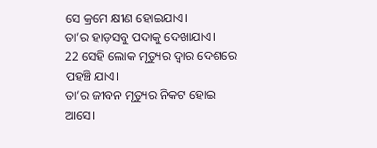ସେ କ୍ରମେ କ୍ଷୀଣ ହୋଇଯାଏ।
ତା’ର ହାଡ଼ସବୁ ପଦାକୁ ଦେଖାଯାଏ।
22 ସେହି ଲୋକ ମୃତ୍ୟୁର ଦ୍ୱାର ଦେଶରେ ପହଞ୍ଚି ଯାଏ।
ତା’ର ଜୀବନ ମୃତ୍ୟୁର ନିକଟ ହୋଇ ଆସେ।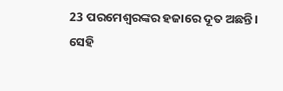23 ପରମେଶ୍ୱରଙ୍କର ହଜାରେ ଦୂତ ଅଛନ୍ତି।
ସେହି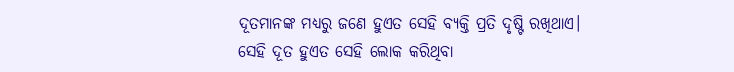ଦୂତମାନଙ୍କ ମଧ୍ୟରୁ ଜଣେ ହୁଏତ ସେହି ବ୍ୟକ୍ତି ପ୍ରତି ଦୃଷ୍ଟି ରଖିଥାଏ।
ସେହି ଦୂତ ହୁଏତ ସେହି ଲୋକ କରିଥିବା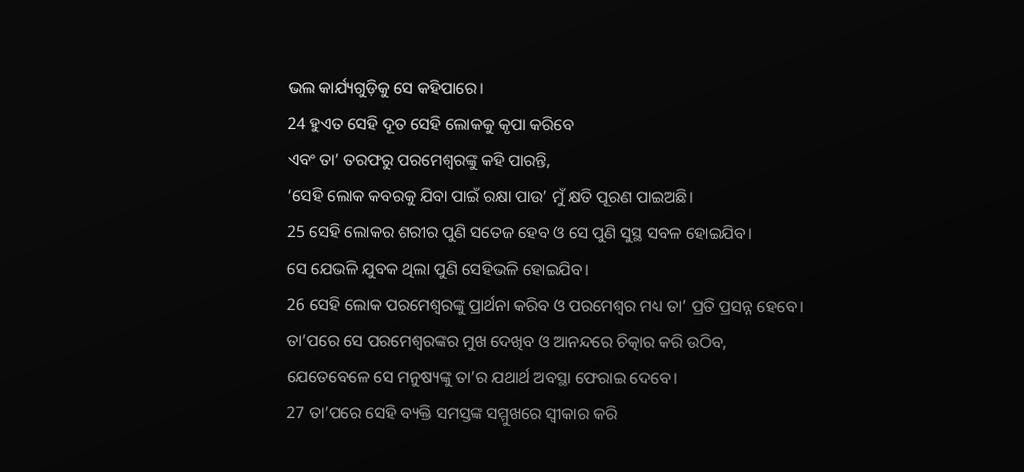ଭଲ କାର୍ଯ୍ୟଗୁଡ଼ିକୁ ସେ କହିପାରେ।
24 ହୁଏତ ସେହି ଦୂତ ସେହି ଲୋକକୁ କୃପା କରିବେ
ଏବଂ ତା’ ତରଫରୁ ପରମେଶ୍ୱରଙ୍କୁ କହି ପାରନ୍ତି,
‘ସେହି ଲୋକ କବରକୁ ଯିବା ପାଇଁ ରକ୍ଷା ପାଉ’ ମୁଁ କ୍ଷତି ପୂରଣ ପାଇଅଛି।
25 ସେହି ଲୋକର ଶରୀର ପୁଣି ସତେଜ ହେବ ଓ ସେ ପୁଣି ସୁସ୍ଥ ସବଳ ହୋଇଯିବ।
ସେ ଯେଭଳି ଯୁବକ ଥିଲା ପୁଣି ସେହିଭଳି ହୋଇଯିବ।
26 ସେହି ଲୋକ ପରମେଶ୍ୱରଙ୍କୁ ପ୍ରାର୍ଥନା କରିବ ଓ ପରମେଶ୍ୱର ମଧ୍ୟ ତା’ ପ୍ରତି ପ୍ରସନ୍ନ ହେବେ।
ତା’ପରେ ସେ ପରମେଶ୍ୱରଙ୍କର ମୁଖ ଦେଖିବ ଓ ଆନନ୍ଦରେ ଚିତ୍କାର କରି ଉଠିବ,
ଯେତେବେଳେ ସେ ମନୁଷ୍ୟଙ୍କୁ ତା’ର ଯଥାର୍ଥ ଅବସ୍ଥା ଫେରାଇ ଦେବେ।
27 ତା’ପରେ ସେହି ବ୍ୟକ୍ତି ସମସ୍ତଙ୍କ ସମ୍ମୁଖରେ ସ୍ୱୀକାର କରି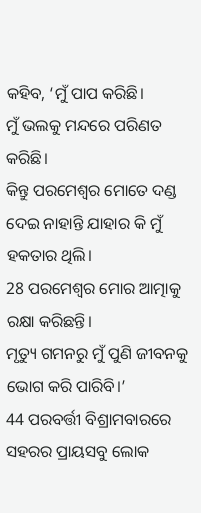କହିବ, ‘ମୁଁ ପାପ କରିଛି।
ମୁଁ ଭଲକୁ ମନ୍ଦରେ ପରିଣତ କରିଛି।
କିନ୍ତୁ ପରମେଶ୍ୱର ମୋତେ ଦଣ୍ଡ ଦେଇ ନାହାନ୍ତି ଯାହାର କି ମୁଁ ହକତାର ଥିଲି।
28 ପରମେଶ୍ୱର ମୋର ଆତ୍ମାକୁ ରକ୍ଷା କରିଛନ୍ତି।
ମୃତ୍ୟୁ ଗମନରୁ ମୁଁ ପୁଣି ଜୀବନକୁ ଭୋଗ କରି ପାରିବି।’
44 ପରବର୍ତ୍ତୀ ବିଶ୍ରାମବାରରେ ସହରର ପ୍ରାୟସବୁ ଲୋକ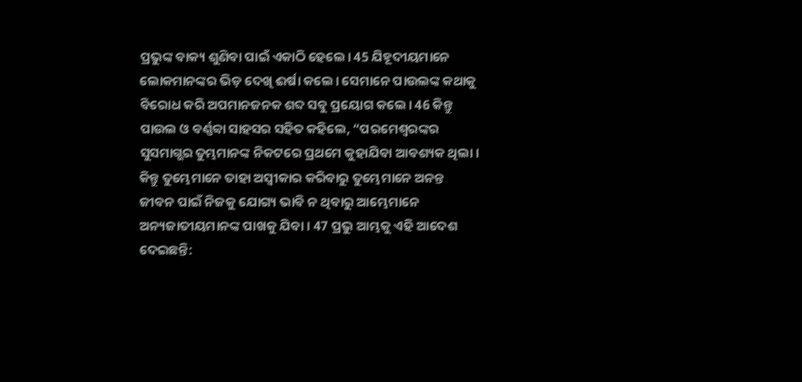ପ୍ରଭୁଙ୍କ ବାକ୍ୟ ଶୁଣିବା ପାଇଁ ଏକାଠି ହେଲେ। 45 ଯିହୂଦୀୟମାନେ ଲୋକମାନଙ୍କର ଭିଡ଼ ଦେଖି ଈର୍ଷା କଲେ। ସେମାନେ ପାଉଲଙ୍କ କଥାକୁ ବିରୋଧ କରି ଅପମାନଜନକ ଶବ୍ଦ ସବୁ ପ୍ରୟୋଗ କଲେ। 46 କିନ୍ତୁ ପାଉଲ ଓ ବର୍ଣ୍ଣବ୍ବା ସାହସର ସହିତ କହିଲେ, “ପରମେଶ୍ୱରଙ୍କର ସୁସମାଗ୍ଭର ତୁମ୍ଭମାନଙ୍କ ନିକଟରେ ପ୍ରଥମେ କୁହାଯିବା ଆବଶ୍ୟକ ଥିଲା। କିନ୍ତୁ ତୁମ୍ଭେମାନେ ତାହା ଅସ୍ୱୀକାର କରିବାରୁ ତୁମ୍ଭେମାନେ ଅନନ୍ତ ଜୀବନ ପାଇଁ ନିଜକୁ ଯୋଗ୍ୟ ଭାବି ନ ଥିବାରୁ ଆମ୍ଭେମାନେ ଅନ୍ୟଜାତୀୟମାନଙ୍କ ପାଖକୁ ଯିବା। 47 ପ୍ରଭୁ ଆମ୍ଭକୁ ଏହି ଆଦେଶ ଦେଇଛନ୍ତି: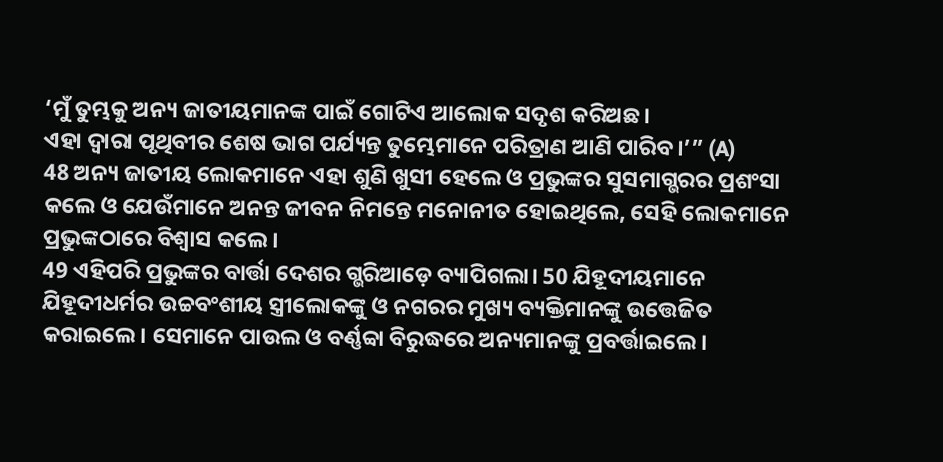‘ମୁଁ ତୁମ୍ଭକୁ ଅନ୍ୟ ଜାତୀୟମାନଙ୍କ ପାଇଁ ଗୋଟିଏ ଆଲୋକ ସଦୃଶ କରିଅଛ।
ଏହା ଦ୍ୱାରା ପୃଥିବୀର ଶେଷ ଭାଗ ପର୍ଯ୍ୟନ୍ତ ତୁମ୍ଭେମାନେ ପରିତ୍ରାଣ ଆଣି ପାରିବ।’” (A)
48 ଅନ୍ୟ ଜାତୀୟ ଲୋକମାନେ ଏହା ଶୁଣି ଖୁସୀ ହେଲେ ଓ ପ୍ରଭୁଙ୍କର ସୁସମାଗ୍ଭରର ପ୍ରଶଂସା କଲେ ଓ ଯେଉଁମାନେ ଅନନ୍ତ ଜୀବନ ନିମନ୍ତେ ମନୋନୀତ ହୋଇଥିଲେ, ସେହି ଲୋକମାନେ ପ୍ରଭୁଙ୍କଠାରେ ବିଶ୍ୱାସ କଲେ।
49 ଏହିପରି ପ୍ରଭୁଙ୍କର ବାର୍ତ୍ତା ଦେଶର ଗ୍ଭରିଆଡ଼େ ବ୍ୟାପିଗଲା। 50 ଯିହୂଦୀୟମାନେ ଯିହୂଦୀଧର୍ମର ଉଚ୍ଚବଂଶୀୟ ସ୍ତ୍ରୀଲୋକଙ୍କୁ ଓ ନଗରର ମୁଖ୍ୟ ବ୍ୟକ୍ତିମାନଙ୍କୁ ଉତ୍ତେଜିତ କରାଇଲେ। ସେମାନେ ପାଉଲ ଓ ବର୍ଣ୍ଣବ୍ବା ବିରୁଦ୍ଧରେ ଅନ୍ୟମାନଙ୍କୁ ପ୍ରବର୍ତ୍ତାଇଲେ।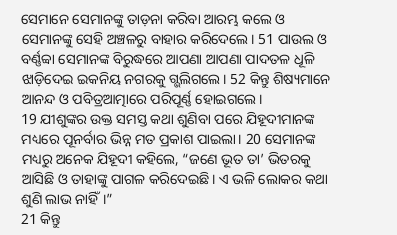ସେମାନେ ସେମାନଙ୍କୁ ତାଡ଼ନା କରିବା ଆରମ୍ଭ କଲେ ଓ ସେମାନଙ୍କୁ ସେହି ଅଞ୍ଚଳରୁ ବାହାର କରିଦେଲେ। 51 ପାଉଲ ଓ ବର୍ଣ୍ଣବ୍ବା ସେମାନଙ୍କ ବିରୁଦ୍ଧରେ ଆପଣା ଆପଣା ପାଦତଳ ଧୂଳି ଝାଡ଼ିଦେଇ ଇକନିୟ ନଗରକୁ ଗ୍ଭଲିଗଲେ। 52 କିନ୍ତୁ ଶିଷ୍ୟମାନେ ଆନନ୍ଦ ଓ ପବିତ୍ରଆତ୍ମାରେ ପରିପୂର୍ଣ୍ଣ ହୋଇଗଲେ।
19 ଯୀଶୁଙ୍କର ଉକ୍ତ ସମସ୍ତ କଥା ଶୁଣିବା ପରେ ଯିହୂଦୀମାନଙ୍କ ମଧ୍ୟରେ ପୂନର୍ବାର ଭିନ୍ନ ମତ ପ୍ରକାଶ ପାଇଲା। 20 ସେମାନଙ୍କ ମଧ୍ୟରୁ ଅନେକ ଯିହୂଦୀ କହିଲେ, “ଜଣେ ଭୂତ ତା’ ଭିତରକୁ ଆସିଛି ଓ ତାହାଙ୍କୁ ପାଗଳ କରିଦେଇଛି। ଏ ଭଳି ଲୋକର କଥା ଶୁଣି ଲାଭ ନାହିଁ।”
21 କିନ୍ତୁ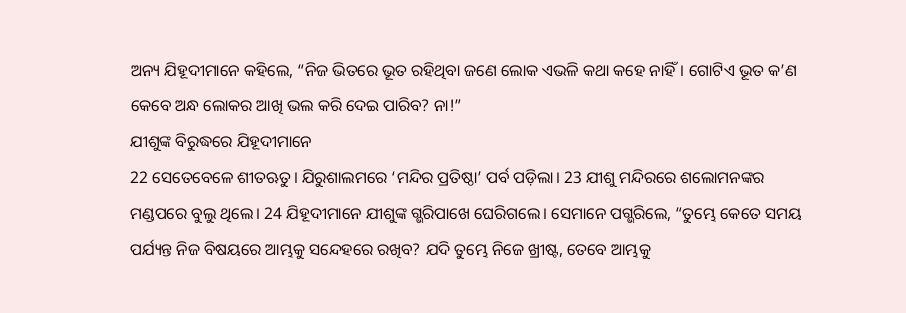ଅନ୍ୟ ଯିହୂଦୀମାନେ କହିଲେ, “ନିଜ ଭିତରେ ଭୂତ ରହିଥିବା ଜଣେ ଲୋକ ଏଭଳି କଥା କହେ ନାହିଁ। ଗୋଟିଏ ଭୂତ କ’ଣ କେବେ ଅନ୍ଧ ଲୋକର ଆଖି ଭଲ କରି ଦେଇ ପାରିବ? ନା!”
ଯୀଶୁଙ୍କ ବିରୁଦ୍ଧରେ ଯିହୂଦୀମାନେ
22 ସେତେବେଳେ ଶୀତଋତୁ। ଯିରୁଶାଲମରେ ‘ମନ୍ଦିର ପ୍ରତିଷ୍ଠା’ ପର୍ବ ପଡ଼ିଲା। 23 ଯୀଶୁ ମନ୍ଦିରରେ ଶଲୋମନଙ୍କର ମଣ୍ଡପରେ ବୁଲୁ ଥିଲେ। 24 ଯିହୂଦୀମାନେ ଯୀଶୁଙ୍କ ଗ୍ଭରିପାଖେ ଘେରିଗଲେ। ସେମାନେ ପଗ୍ଭରିଲେ, “ତୁମ୍ଭେ କେତେ ସମୟ ପର୍ଯ୍ୟନ୍ତ ନିଜ ବିଷୟରେ ଆମ୍ଭକୁ ସନ୍ଦେହରେ ରଖିବ? ଯଦି ତୁମ୍ଭେ ନିଜେ ଖ୍ରୀଷ୍ଟ, ତେବେ ଆମ୍ଭକୁ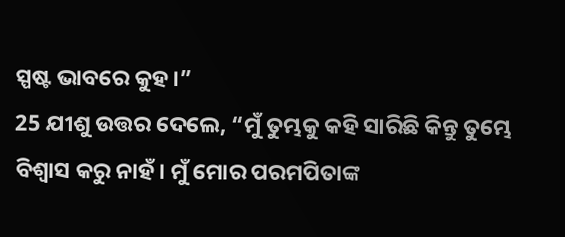ସ୍ପଷ୍ଟ ଭାବରେ କୁହ।”
25 ଯୀଶୁ ଉତ୍ତର ଦେଲେ, “ମୁଁ ତୁମ୍ଭକୁ କହି ସାରିଛି କିନ୍ତୁ ତୁମ୍ଭେ ବିଶ୍ୱାସ କରୁ ନାହଁ। ମୁଁ ମୋର ପରମପିତାଙ୍କ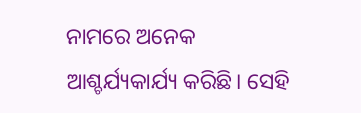ନାମରେ ଅନେକ ଆଶ୍ଚର୍ଯ୍ୟକାର୍ଯ୍ୟ କରିଛି। ସେହି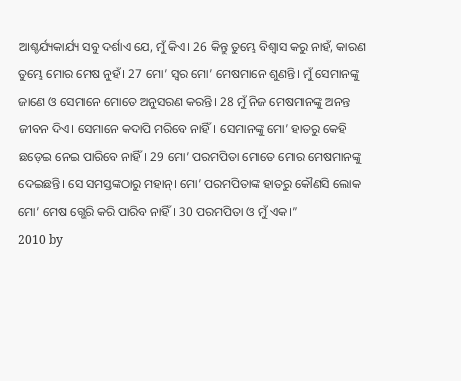ଆଶ୍ଚର୍ଯ୍ୟକାର୍ଯ୍ୟ ସବୁ ଦର୍ଶାଏ ଯେ, ମୁଁ କିଏ। 26 କିନ୍ତୁ ତୁମ୍ଭେ ବିଶ୍ୱାସ କରୁ ନାହଁ, କାରଣ ତୁମ୍ଭେ ମୋର ମେଷ ନୁହଁ। 27 ମୋ’ ସ୍ୱର ମୋ’ ମେଷମାନେ ଶୁଣନ୍ତି। ମୁଁ ସେମାନଙ୍କୁ ଜାଣେ ଓ ସେମାନେ ମୋତେ ଅନୁସରଣ କରନ୍ତି। 28 ମୁଁ ନିଜ ମେଷମାନଙ୍କୁ ଅନନ୍ତ ଜୀବନ ଦିଏ। ସେମାନେ କଦାପି ମରିବେ ନାହିଁ। ସେମାନଙ୍କୁ ମୋ’ ହାତରୁ କେହି ଛଡ଼େଇ ନେଇ ପାରିବେ ନାହିଁ। 29 ମୋ’ ପରମପିତା ମୋତେ ମୋର ମେଷମାନଙ୍କୁ ଦେଇଛନ୍ତି। ସେ ସମସ୍ତଙ୍କଠାରୁ ମହାନ୍। ମୋ’ ପରମପିତାଙ୍କ ହାତରୁ କୌଣସି ଲୋକ ମୋ’ ମେଷ ଗ୍ଭେରି କରି ପାରିବ ନାହିଁ। 30 ପରମପିତା ଓ ମୁଁ ଏକ।”
2010 by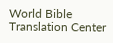World Bible Translation Center